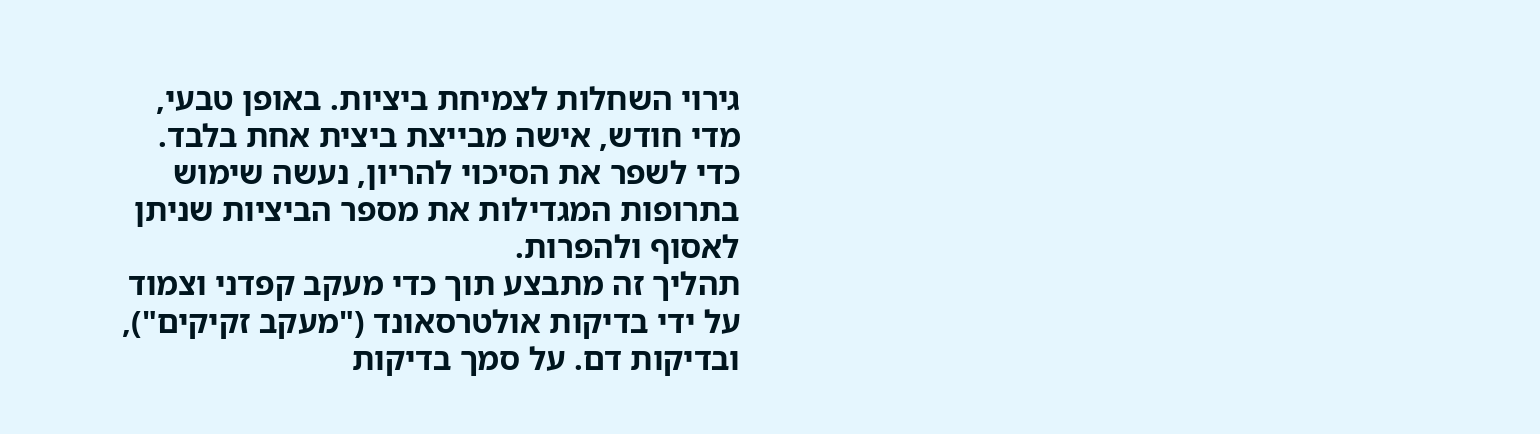גירוי השחלות לצמיחת ביציות. באופן טבעי, מדי חודש, אישה מבייצת ביצית אחת בלבד. כדי לשפר את הסיכוי להריון, נעשה שימוש בתרופות המגדילות את מספר הביציות שניתן לאסוף ולהפרות.
תהליך זה מתבצע תוך כדי מעקב קפדני וצמוד על ידי בדיקות אולטרסאונד ("מעקב זקיקים"), ובדיקות דם. על סמך בדיקות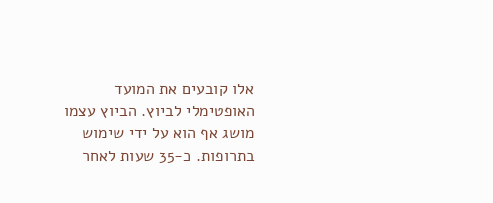אלו קובעים את המועד האופטימלי לביוץ. הביוץ עצמו מושג אף הוא על ידי שימוש בתרופות. כ-35 שעות לאחר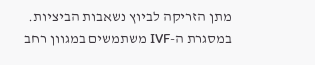מתן הזריקה לביוץ נשאבות הביציות.
במסגרת ה-IVF משתמשים במגוון רחב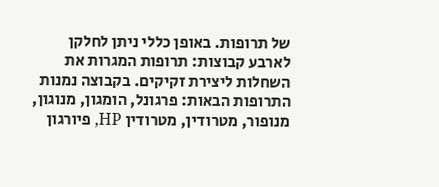של תרופות. באופן כללי ניתן לחלקן לארבע קבוצות: תרופות המגרות את השחלות ליצירת זקיקים. בקבוצה נמנות התרופות הבאות: פרגונל, הומגון, מנוגון, מנופור, מטרודין, מטרודין HP, פיורגון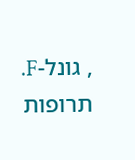, גונל-F. תרופות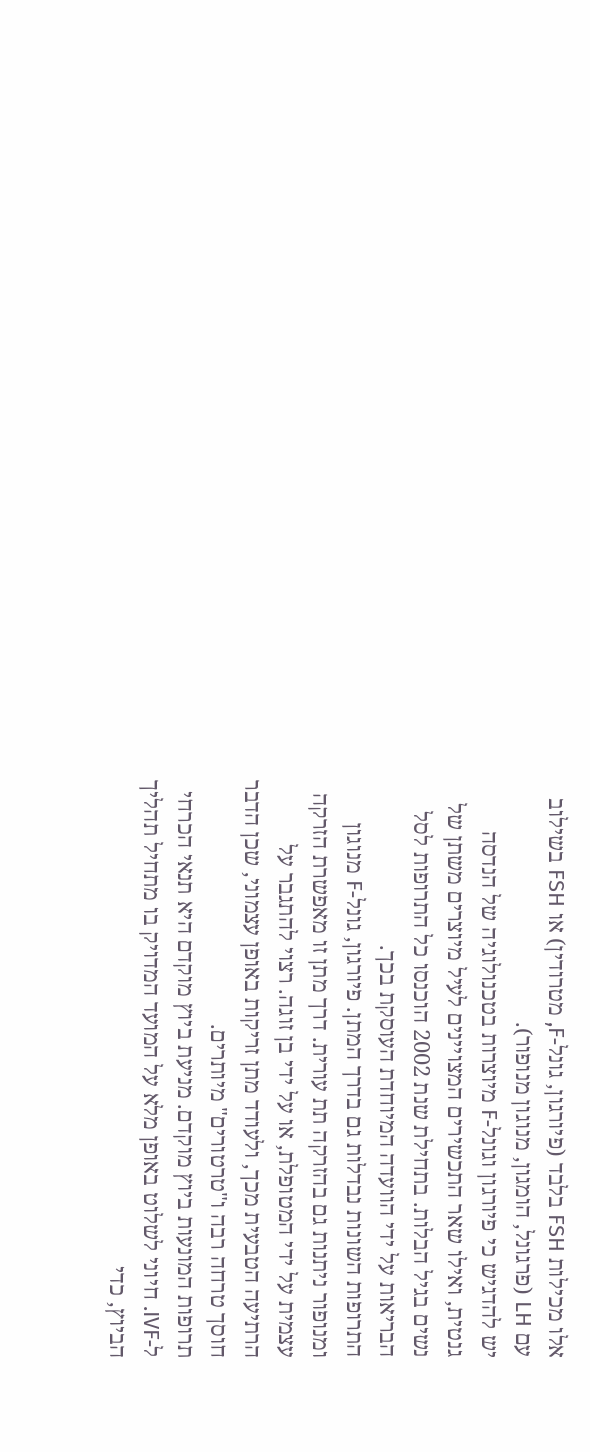אלו מכילות FSH בלבד (פיורגון, גונל-F, מטרודין) או FSH בשילוב עם LH (פרגונל, הומגון, מנוגון מנופור).
יש להדגיש כי פיורגון וגונל-F מיוצרות בטכנולוגיה של הנדסה גנטית, ואילו שאר התכשירים המצויינים לעיל מיוצרים משתן של נשים בגיל הבלות. בתחילת שנת 2002 הוכנסו כל התרופות לסל הבריאות על ידי הוועדה המיוחדת העוסקת בכך.
התרופות השונות נבדלות גם בדרך המתן. פיורגון, גונל-F מנוגון ומנופור ניתנות גם בהזרקה תת עורית. דרך מתן זו מאפשרת הזרקה עצמית על ידי המטופלת, או על ידי בן זוגה. רצוי להתגבר על הרתיעה הטבעית מכך, ולעודד מתן זריקות באופן עצמוני, שכן הדבר חוסך טרחה רבה ו"טרטורים" מיותרים.
תרופות המונעות ביוץ מוקדם. מניעת ביוץ מוקדם היא תנאי הכרחי ל-IVF. חיוני לשלוט באופן מלא על המועד המדויק בו מתחיל תהליך הביוץ, כדי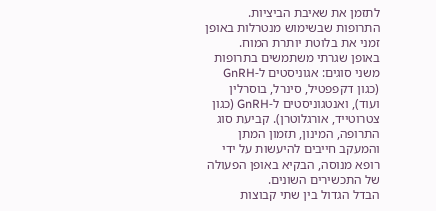לתזמן את שאיבת הביציות. התרופות שבשימוש מנטרלות באופן זמני את בלוטת יותרת המוח.
באופן שגרתי משתמשים בתרופות משני סוגים: אגוניסטים ל-GnRH (כגון דקפפטיל, סינרל, בוסרלין ועוד), ואנטגוניסטים ל-GnRH (כגון צטרוטייד, אורגלוטרן). קביעת סוג התרופה, המינון, תזמון המתן והמעקב חייבים להיעשות על ידי רופא מנוסה, הבקיא באופן הפעולה של התכשירים השונים.
הבדל הגדול בין שתי קבוצות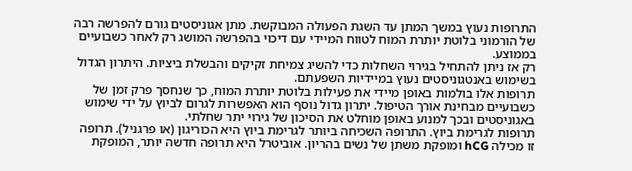התרופות נעוץ במשך המתן עד השגת הפעולה המבוקשת. מתן אגוניסטים גורם להפרשה רבה של הורמוני בלוטת יותרת המוח לטווח המיידי עם דיכוי בהפרשה המושג רק לאחר כשבועיים בממוצע.
רק אז ניתן להתחיל בגירוי השחלות כדי להשיג צמיחת זקיקים והבשלת ביציות. היתרון הגדול בשימוש באנטגוניסטים נעוץ במיידיות השפעתם.
תרופות אלו בולמות באופן מיידי את פעילות בלוטת יותרת המוח, כך שנחסך פרק זמן של כשבועיים מבחינת אורך הטיפול. יתרון גדול נוסף הוא האפשרות לגרום לביוץ על ידי שימוש באגוניסטים ובכך למנוע באופן מוחלט את הסיכון של גירוי יתר שחלתי.
תרופות לגרימת ביוץ. התרופה השכיחה ביותר לגרימת ביוץ היא הכוריגון (או פרגניל). תרופה זו מכילה hCG ומופקת משתן של נשים בהריון. אוביטרל היא תרופה חדשה יותר, המופקת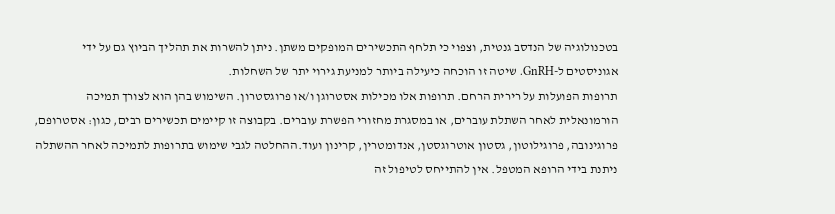בטכנולוגיה של הנדסב גנטית, וצפוי כי תלחף התכשירים המופקים משתן. ניתן להשרות את תהליך הביוץ גם על ידי אגוניסטים ל-GnRH. שיטה זו הוכחה כיעילה ביותר למניעת גירוי יתר של השחלות.
תרופות הפועלות על רירית הרחם. תרופות אלו מכילות אסטרוגן ו/או פרוגסטרון. השימוש בהן הוא לצורך תמיכה הורמונאלית לאחר השתלת עוברים, או במסגרת מחזורי הפשרת עוברים. בקבוצה זו קיימים תכשירים רבים, כגון: אסטרופם, פרוגינובה, פרוגילוטון, גסטון אוטרוגסטן, אנדומטרין, קרינון ועוד.ההחלטה לגבי שימוש בתרופות לתמיכה לאחר ההשתלה ניתנת בידי הרופא המטפל. אין להתייחס לטיפול זה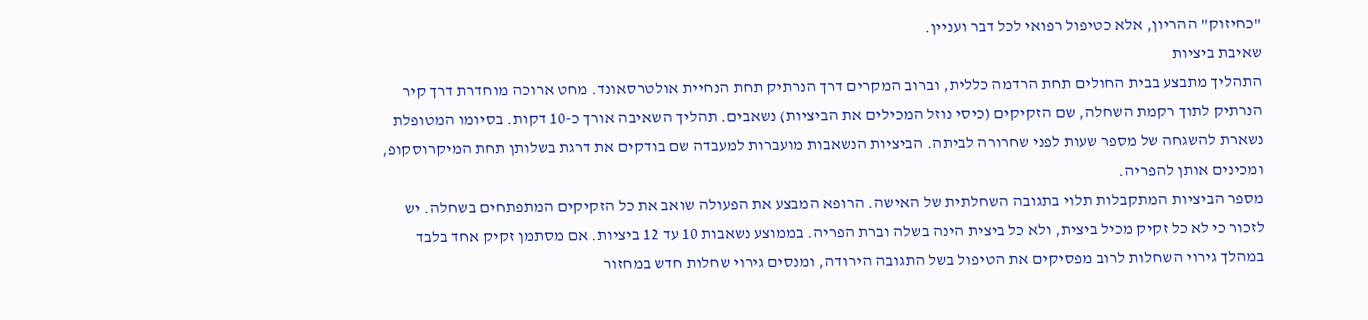"כחיזוק" ההריון, אלא כטיפול רפואי לכל דבר ועניין.
שאיבת ביציות
התהליך מתבצע בבית החולים תחת הרדמה כללית, וברוב המקרים דרך הנרתיק תחת הנחיית אולטרסאונד. מחט ארוכה מוחדרת דרך קיר הנרתיק לתוך רקמת השחלה, שם הזקיקים (כיסי נוזל המכילים את הביציות) נשאבים. תהליך השאיבה אורך כ-10 דקות. בסיומו המטופלת נשארת להשגחה של מספר שעות לפני שחרורה לביתה. הביציות הנשאבות מועברות למעבדה שם בודקים את דרגת בשלותן תחת המיקרוסקופ, ומכינים אותן להפריה.
מספר הביציות המתקבלות תלוי בתגובה השחלתית של האישה. הרופא המבצע את הפעולה שואב את כל הזקיקים המתפתחים בשחלה. יש לזכור כי לא כל זקיק מכיל ביצית, ולא כל ביצית הינה בשלה וברת הפריה. בממוצע נשאבות 10 עד 12 ביציות. אם מסתמן זקיק אחד בלבד במהלך גירוי השחלות לרוב מפסיקים את הטיפול בשל התגובה הירודה, ומנסים גירוי שחלות חדש במחזור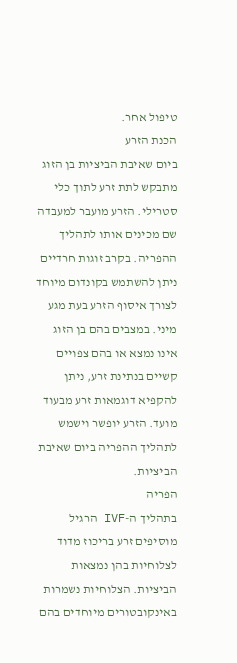טיפול אחר.
הכנת הזרע
ביום שאיבת הביציות בן הזוג מתבקש לתת זרע לתוך כלי סטרילי. הזרע מועבר למעבדה שם מכינים אותו לתהליך ההפריה. בקרב זוגות חרדיים ניתן להשתמש בקונדום מיוחד לצורך איסוף הזרע בעת מגע מיני. במצבים בהם בן הזוג אינו נמצא או בהם צפויים קשיים בנתינת זרע, ניתן להקפיא דוגמאות זרע מבעוד מועד. הזרע יופשר וישמש לתהליך ההפריה ביום שאיבת הביציות.
הפריה
בתהליך ה-IVF הרגיל מוסיפים זרע בריכוז מדוד לצלוחיות בהן נמצאות הביציות. הצלוחיות נשמרות באינקובטורים מיוחדים בהם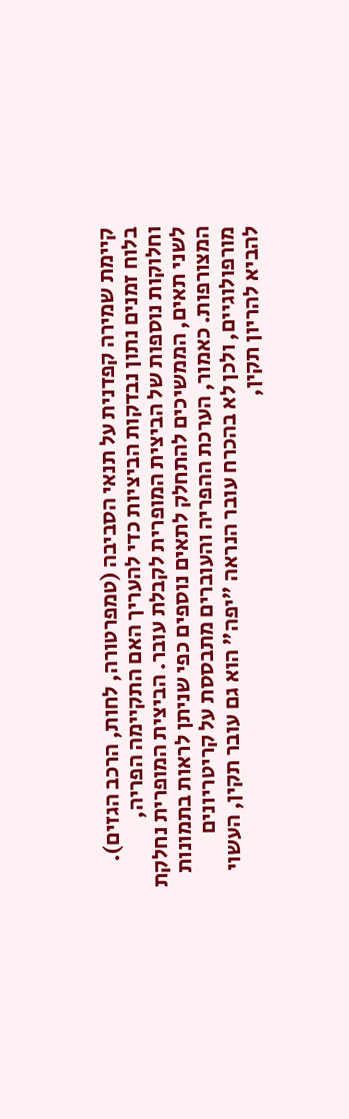קיימת שמירה קפדנית על תנאי הסביבה (טמפרטורה, לחות, הרכב הגזים). בלוח זמנים נתון נבדקות הביציות כדי להעריך האם התקיימה הפריה, וחלוקות נוספות של הביצית המופרית לקבלת עובר. הביצית המופרית נחלקת לשני תאים, הממשיכים להתחלק לתאים נוספים כפי שניתן לראות בתמונות המצורפות. כאמור, הערכת ההפריה והעוברים מתבססת על קריטריונים מורפולוגיים, ולכן לא בהכרח עובר הנראה "יפה" הוא גם עובר תקין, העשוי להביא להריון תקין,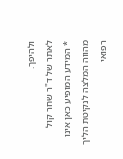ולהיפך.
לאתר של ד"ר שחר קול
* המידע המופיע כאן אינו מהווה המלצה לנקיטת הליך רפואי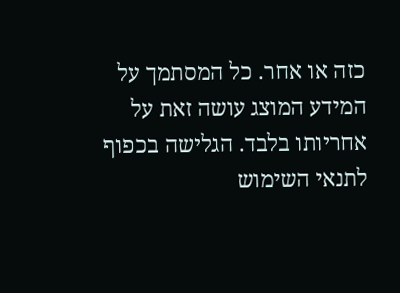כזה או אחר. כל המסתמך על המידע המוצג עושה זאת על אחריותו בלבד. הגלישה בכפוף לתנאי השימוש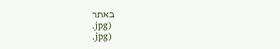באתר
.jpg)
.jpg)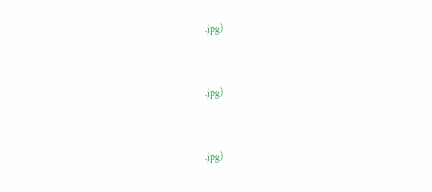.jpg)



.jpg)



.jpg)